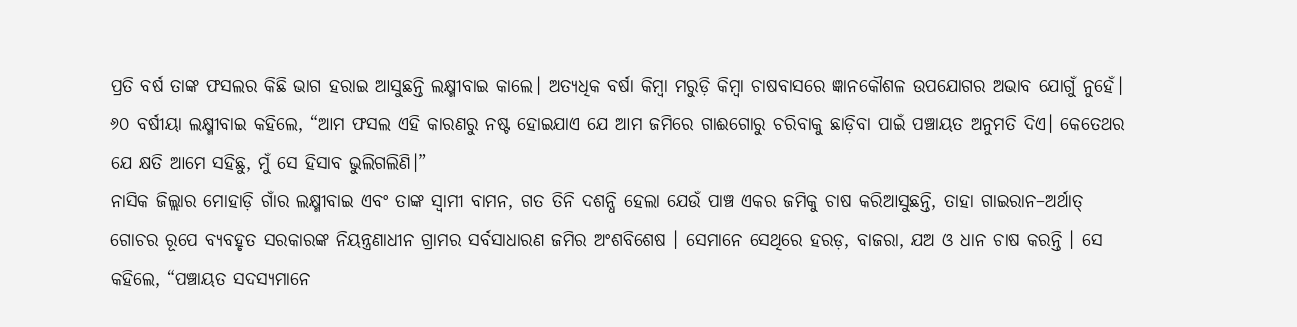ପ୍ରତି ବର୍ଷ ତାଙ୍କ ଫସଲର କିଛି ଭାଗ ହରାଇ ଆସୁଛନ୍ତି ଲକ୍ଷ୍ମୀବାଇ କାଲେ। ଅତ୍ୟଧିକ ବର୍ଷା କିମ୍ବା ମରୁଡ଼ି କିମ୍ବା ଚାଷବାସରେ ଜ୍ଞାନକୌଶଳ ଉପଯୋଗର ଅଭାବ ଯୋଗୁଁ ନୁହେଁ। ୬୦ ବର୍ଷୀୟା ଲକ୍ଷ୍ମୀବାଇ କହିଲେ, “ଆମ ଫସଲ ଏହି କାରଣରୁ ନଷ୍ଟ ହୋଇଯାଏ ଯେ ଆମ ଜମିରେ ଗାଈଗୋରୁ ଚରିବାକୁ ଛାଡ଼ିବା ପାଇଁ ପଞ୍ଚାୟତ ଅନୁମତି ଦିଏ। କେତେଥର ଯେ କ୍ଷତି ଆମେ ସହିଛୁ, ମୁଁ ସେ ହିସାବ ଭୁଲିଗଲିଣି।”
ନାସିକ ଜିଲ୍ଲାର ମୋହାଡ଼ି ଗାଁର ଲକ୍ଷ୍ମୀବାଇ ଏବଂ ତାଙ୍କ ସ୍ୱାମୀ ବାମନ, ଗତ ତିନି ଦଶନ୍ଧି ହେଲା ଯେଉଁ ପାଞ୍ଚ ଏକର ଜମିକୁ ଚାଷ କରିଆସୁଛନ୍ତି, ତାହା ଗାଇରାନ–ଅର୍ଥାତ୍ ଗୋଚର ରୂପେ ବ୍ୟବହୃତ ସରକାରଙ୍କ ନିୟନ୍ତ୍ରଣାଧୀନ ଗ୍ରାମର ସର୍ବସାଧାରଣ ଜମିର ଅଂଶବିଶେଷ । ସେମାନେ ସେଥିରେ ହରଡ଼, ବାଜରା, ଯଅ ଓ ଧାନ ଚାଷ କରନ୍ତି । ସେ କହିଲେ, “ପଞ୍ଚାୟତ ସଦସ୍ୟମାନେ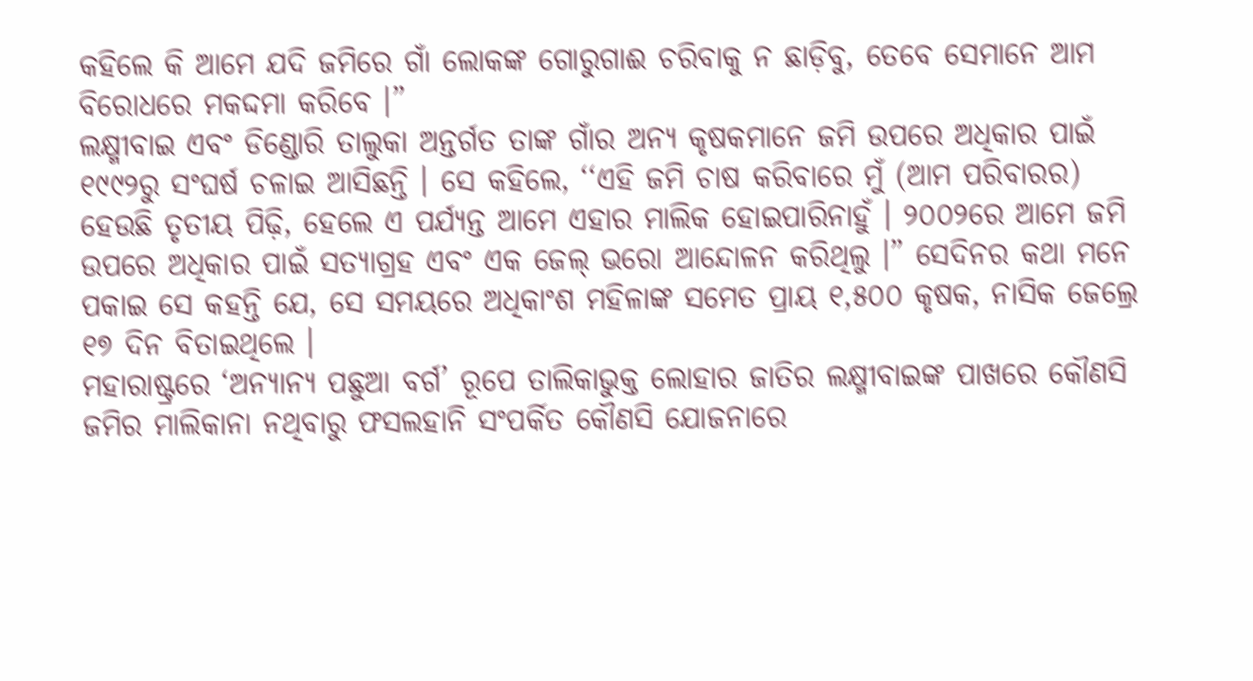କହିଲେ କି ଆମେ ଯଦି ଜମିରେ ଗାଁ ଲୋକଙ୍କ ଗୋରୁଗାଈ ଚରିବାକୁ ନ ଛାଡ଼ିବୁ, ତେବେ ସେମାନେ ଆମ ବିରୋଧରେ ମକଦ୍ଦମା କରିବେ ।”
ଲକ୍ଷ୍ମୀବାଇ ଏବଂ ଡିଣ୍ଡୋରି ତାଲୁକା ଅନ୍ତର୍ଗତ ତାଙ୍କ ଗାଁର ଅନ୍ୟ କୃଷକମାନେ ଜମି ଉପରେ ଅଧିକାର ପାଇଁ ୧୯୯୨ରୁ ସଂଘର୍ଷ ଚଳାଇ ଆସିଛନ୍ତି । ସେ କହିଲେ, ‘‘ଏହି ଜମି ଚାଷ କରିବାରେ ମୁଁ (ଆମ ପରିବାରର) ହେଉଛି ତୃତୀୟ ପିଢ଼ି, ହେଲେ ଏ ପର୍ଯ୍ୟନ୍ତ ଆମେ ଏହାର ମାଲିକ ହୋଇପାରିନାହୁଁ । ୨୦୦୨ରେ ଆମେ ଜମି ଉପରେ ଅଧିକାର ପାଇଁ ସତ୍ୟାଗ୍ରହ ଏବଂ ଏକ ଜେଲ୍ ଭରୋ ଆନ୍ଦୋଳନ କରିଥିଲୁ ।” ସେଦିନର କଥା ମନେ ପକାଇ ସେ କହନ୍ତି ଯେ, ସେ ସମୟରେ ଅଧିକାଂଶ ମହିଳାଙ୍କ ସମେତ ପ୍ରାୟ ୧,୫୦୦ କୃଷକ, ନାସିକ ଜେଲ୍ରେ ୧୭ ଦିନ ବିତାଇଥିଲେ ।
ମହାରାଷ୍ଟ୍ରରେ ‘ଅନ୍ୟାନ୍ୟ ପଛୁଆ ବର୍ଗ’ ରୂପେ ତାଲିକାଭୁକ୍ତ ଲୋହାର ଜାତିର ଲକ୍ଷ୍ମୀବାଇଙ୍କ ପାଖରେ କୌଣସି ଜମିର ମାଲିକାନା ନଥିବାରୁ ଫସଲହାନି ସଂପର୍କିତ କୌଣସି ଯୋଜନାରେ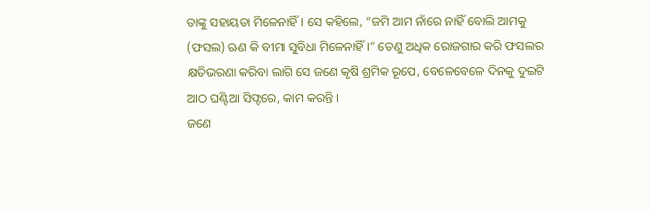ତାଙ୍କୁ ସହାୟତା ମିଳେନାହିଁ । ସେ କହିଲେ, “ଜମି ଆମ ନାଁରେ ନାହିଁ ବୋଲି ଆମକୁ (ଫସଲ) ଋଣ କି ବୀମା ସୁବିଧା ମିଳେନାହିଁ ।” ତେଣୁ ଅଧିକ ରୋଜଗାର କରି ଫସଲର କ୍ଷତିଭରଣା କରିବା ଲାଗି ସେ ଜଣେ କୃଷି ଶ୍ରମିକ ରୂପେ, ବେଳେବେଳେ ଦିନକୁ ଦୁଇଟି ଆଠ ଘଣ୍ଟିଆ ସିଫ୍ଟରେ, କାମ କରନ୍ତି ।
ଜଣେ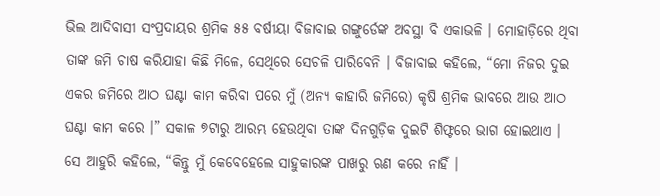ଭିଲ ଆଦିବାସୀ ସଂପ୍ରଦାୟର ଶ୍ରମିକ ୫୫ ବର୍ଷୀୟା ବିଜାବାଇ ଗଙ୍ଗୁର୍ଡେଙ୍କ ଅବସ୍ଥା ବି ଏକାଭଳି । ମୋହାଡ଼ିରେ ଥିବା ତାଙ୍କ ଜମି ଚାଷ କରିଯାହା କିଛି ମିଳେ, ସେଥିରେ ସେଚଳି ପାରିବେନି । ବିଜାବାଇ କହିଲେ, “ମୋ ନିଜର ଦୁଇ ଏକର ଜମିରେ ଆଠ ଘଣ୍ଟା କାମ କରିବା ପରେ ମୁଁ (ଅନ୍ୟ କାହାରି ଜମିରେ) କୃଷି ଶ୍ରମିକ ଭାବରେ ଆଉ ଆଠ ଘଣ୍ଟା କାମ କରେ ।” ସକାଳ ୭ଟାରୁ ଆରମ୍ଭ ହେଉଥିବା ତାଙ୍କ ଦିନଗୁଡ଼ିକ ଦୁଇଟି ଶିଫ୍ଟରେ ଭାଗ ହୋଇଥାଏ ।
ସେ ଆହୁରି କହିଲେ, “କିନ୍ତୁ ମୁଁ କେବେହେଲେ ସାହୁକାରଙ୍କ ପାଖରୁ ଋଣ କରେ ନାହିଁ ।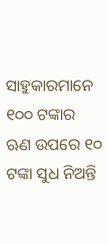ସାହୁକାରମାନେ ୧୦୦ ଟଙ୍କାର ଋଣ ଉପରେ ୧୦ ଟଙ୍କା ସୁଧ ନିଅନ୍ତି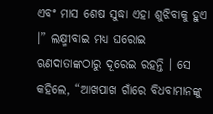ଏବଂ ମାସ ଶେଷ ସୁଦ୍ଧା ଏହା ଶୁଝିବାକୁ ହୁଏ ।” ଲକ୍ଷ୍ମୀବାଇ ମଧ୍ୟ ଘରୋଇ ଋଣଦାତାଙ୍କଠାରୁ ଦୂରେଇ ରହନ୍ତି । ସେ କହିଲେ, “ଆଖପାଖ ଗାଁରେ ବିଧବାମାନଙ୍କୁ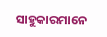ସାହୁକାରମାନେ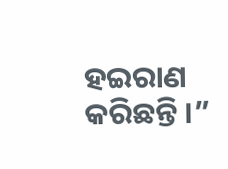ହଇରାଣ କରିଛନ୍ତି ।”